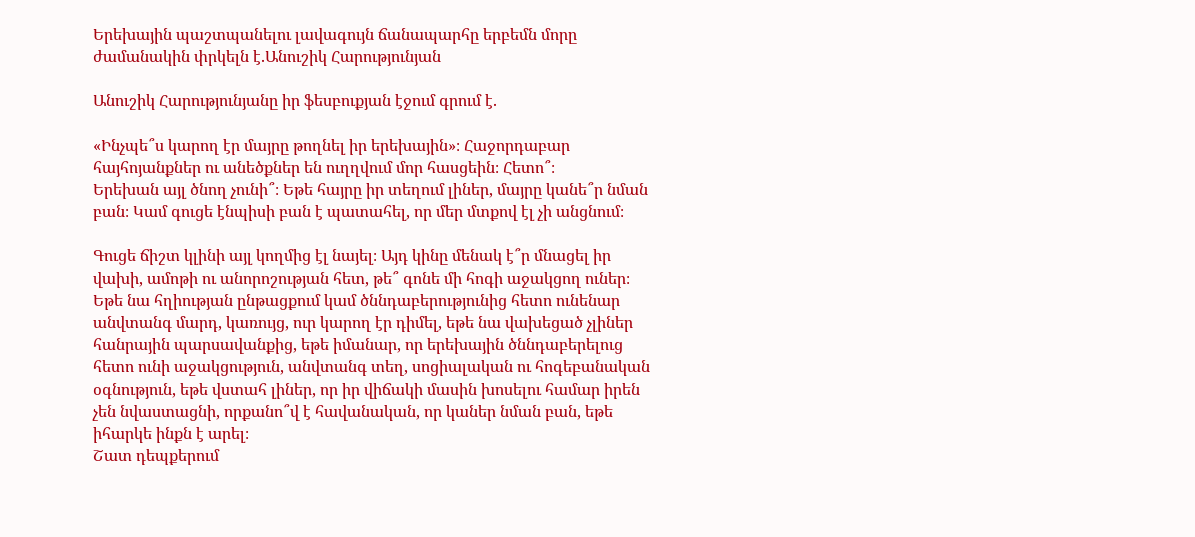Երեխային պաշտպանելու լավագույն ճանապարհը երբեմն մորը ժամանակին փրկելն է.Անուշիկ Հարությունյան

Անուշիկ Հարությունյանը իր ֆեսբուքյան էջում գրում է.

«Ինչպե՞ս կարող էր մայրը թողնել իր երեխային»։ Հաջորդաբար հայհոյանքներ ու անեծքներ են ուղղվում մոր հասցեին։ Հետո՞։
Երեխան այլ ծնող չունի՞։ Եթե հայրը իր տեղում լիներ, մայրը կանե՞ր նման բան։ Կամ գուցե էնպիսի բան է պատահել, որ մեր մտքով էլ չի անցնում։

Գուցե ճիշտ կլինի այլ կողմից էլ նայել։ Այդ կինը մենակ է՞ր մնացել իր վախի, ամոթի ու անորոշության հետ, թե՞ գոնե մի հոգի աջակցող ուներ։
Եթե նա հղիության ընթացքում կամ ծննդաբերությունից հետո ունենար անվտանգ մարդ, կառույց, ուր կարող էր դիմել, եթե նա վախեցած չլիներ հանրային պարսավանքից, եթե իմանար, որ երեխային ծննդաբերելուց հետո ունի աջակցություն, անվտանգ տեղ, սոցիալական ու հոգեբանական օգնություն, եթե վստահ լիներ, որ իր վիճակի մասին խոսելու համար իրեն չեն նվաստացնի, որքանո՞վ է հավանական, որ կաներ նման բան, եթե իհարկե ինքն է արել։
Շատ դեպքերում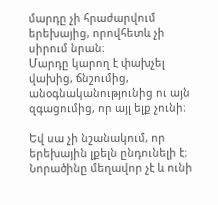մարդը չի հրաժարվում երեխայից, որովհետև չի սիրում նրան։
Մարդը կարող է փախչել վախից, ճնշումից, անօգնականությունից ու այն զգացումից, որ այլ ելք չունի։

Եվ սա չի նշանակում, որ երեխային լքելն ընդունելի է։ Նորածինը մեղավոր չէ և ունի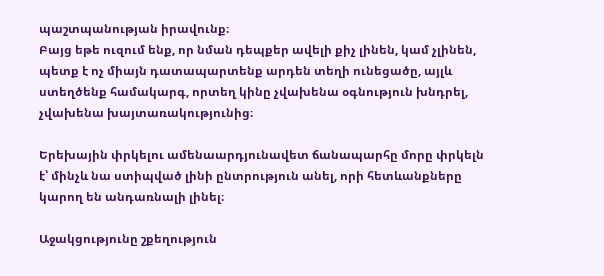պաշտպանության իրավունք։
Բայց եթե ուզում ենք, որ նման դեպքեր ավելի քիչ լինեն, կամ չլինեն, պետք է ոչ միայն դատապարտենք արդեն տեղի ունեցածը, այլև ստեղծենք համակարգ, որտեղ կինը չվախենա օգնություն խնդրել, չվախենա խայտառակությունից։

Երեխային փրկելու ամենաարդյունավետ ճանապարհը մորը փրկելն է՝ մինչև նա ստիպված լինի ընտրություն անել, որի հետևանքները կարող են անդառնալի լինել։

Աջակցությունը շքեղություն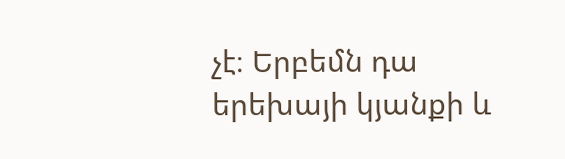չէ։ Երբեմն դա երեխայի կյանքի և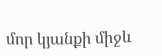մոր կյանքի միջև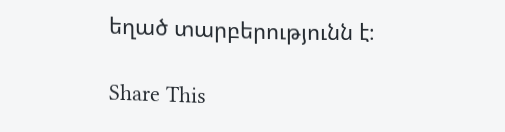եղած տարբերությունն է։

Share This